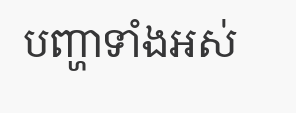បញ្ហាទាំងអស់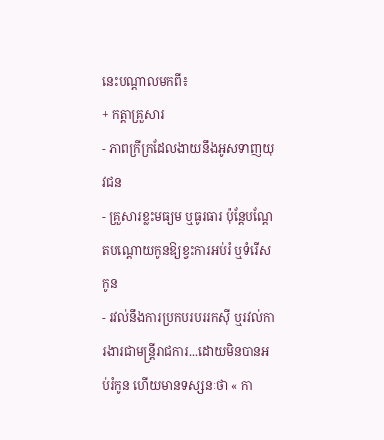នេះបណ្ដាលមកពី៖
+ កត្តាគ្រួសារ
- ភាពក្រីក្រដែលងាយនឹងអូសទាញយុវជន
- គ្រួសារខ្លះមធ្យម ឬធូរធារ ប៉ុន្តែបណ្ដែតបណ្ដោយកូនឱ្យខ្វះការអប់រំ ឬទំរើសកូន
- រវល់នឹងការប្រកបរបររកស៊ី ឬរវល់ការងារជាមន្រ្តីរាជការ...ដោយមិនបានអប់រំកូន ហើយមានទស្សនៈថា « កា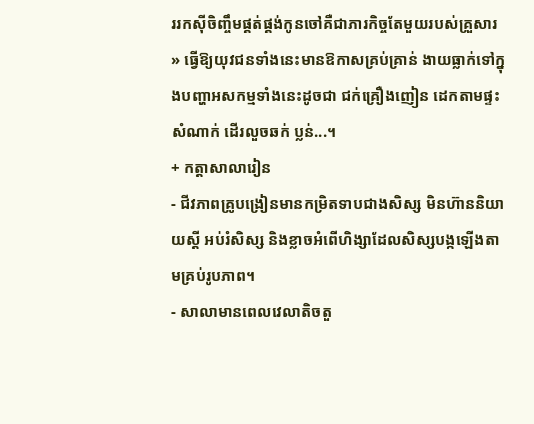ររកស៊ីចិញ្ចឹមផ្គត់ផ្គង់កូនចៅគឺជាភារកិច្ចតែមួយរបស់គ្រួសារ » ធ្វើឱ្យយុវជនទាំងនេះមានឱកាសគ្រប់គ្រាន់ ងាយធ្លាក់ទៅក្នុងបញ្ហាអសកម្មទាំងនេះដូចជា ជក់គ្រឿងញៀន ដេកតាមផ្ទះសំណាក់ ដើរលួចឆក់ ប្លន់...។
+ កត្តាសាលារៀន
- ជីវភាពគ្រូបង្រៀនមានកម្រិតទាបជាងសិស្ស មិនហ៊ាននិយាយស្ដី អប់រំសិស្ស និងខ្លាចអំពើហិង្សាដែលសិស្សបង្កឡើងតាមគ្រប់រូបភាព។
- សាលាមានពេលវេលាតិចតួ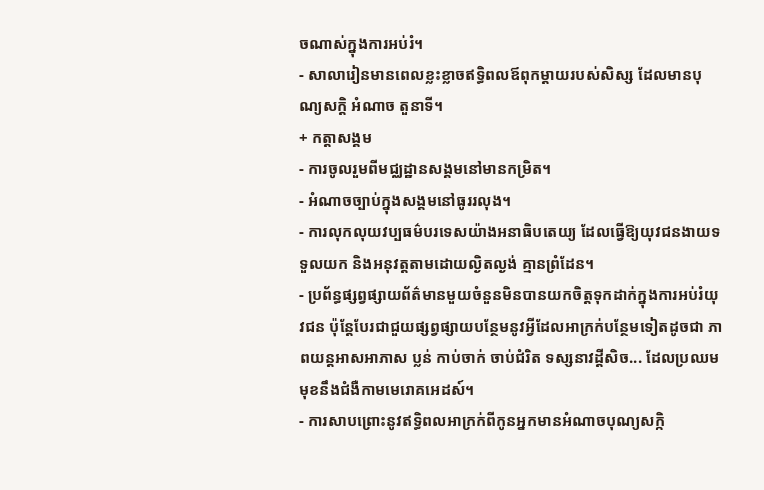ចណាស់ក្នុងការអប់រំ។
- សាលារៀនមានពេលខ្លះខ្លាចឥទ្ធិពលឪពុកម្ដាយរបស់សិស្ស ដែលមានបុណ្យសក្ដិ អំណាច តួនាទី។
+ កត្តាសង្គម
- ការចូលរួមពីមជ្ឈដ្ឋានសង្គមនៅមានកម្រិត។
- អំណាចច្បាប់ក្នុងសង្គមនៅធូររលុង។
- ការលុកលុយវប្បធម៌បរទេសយ៉ាងអនាធិបតេយ្យ ដែលធ្វើឱ្យយុវជនងាយទទួលយក និងអនុវត្តតាមដោយល្ងិតល្ងង់ គ្មានព្រំដែន។
- ប្រព័ន្ធផ្សព្វផ្សាយព័ត៌មានមួយចំនួនមិនបានយកចិត្តទុកដាក់ក្នុងការអប់រំយុវជន ប៉ុន្តែបែរជាជួយផ្សព្វផ្សាយបន្ថែមនូវអ្វីដែលអាក្រក់បន្ថែមទៀតដូចជា ភាពយន្តអាសអាភាស ប្លន់ កាប់ចាក់ ចាប់ជំរិត ទស្សនាវដ្ដីសិច... ដែលប្រឈមមុខនឹងជំងឺកាមមេរោគអេដស៍។
- ការសាបព្រោះនូវឥទ្ធិពលអាក្រក់ពីកូនអ្នកមានអំណាចបុណ្យសក្កិ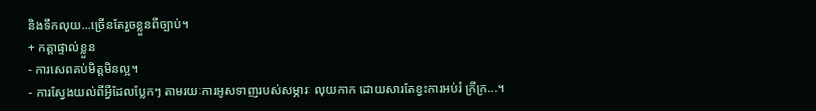និងទឹកលុយ...ច្រើនតែរួចខ្លួនពីច្បាប់។
+ កត្តាផ្ទាល់ខ្លួន
- ការសេពគប់មិត្តមិនល្អ។
- ការស្វែងយល់ពីអ្វីដែលប្លែកៗ តាមរយៈការអូសទាញរបស់សម្ភារៈ លុយកាក ដោយសារតែខ្វះការអប់រំ ក្រីក្រ...។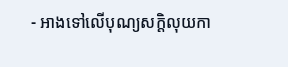- អាងទៅលើបុណ្យសក្ដិលុយកា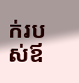ក់របស់ឪ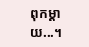ពុកម្ដាយ...។